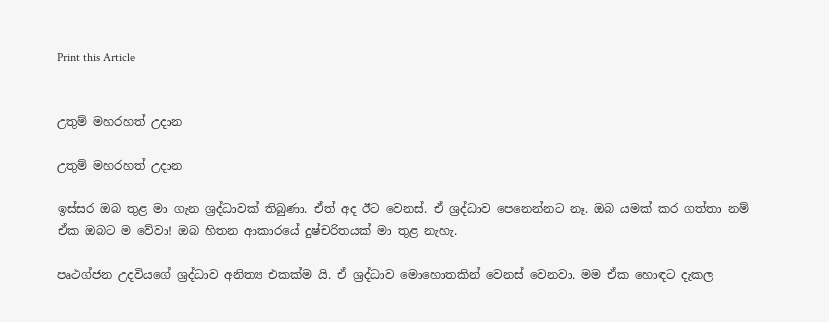Print this Article


උතුම් මහරහත් උදාන

උතුම් මහරහත් උදාන

ඉස්සර ඔබ තුළ මා ගැන ශ්‍රද්ධාවක් තිබුණා. ඒත් අද ඊට වෙනස්. ඒ ශ්‍රද්ධාව පෙනෙන්නට නෑ. ඔබ යමක් කර ගත්තා නම් ඒක ඔබට ම වේවා! ඔබ හිතන ආකාරයේ දුෂ්චරිතයක් මා තුළ නැහැ.

පෘථග්ජන උදවියගේ ශ්‍රද්ධාව අනිත්‍ය එකක්ම යි. ඒ ශ්‍රද්ධාව මොහොතකින් වෙනස් වෙනවා. මම ඒක හොඳට දැකල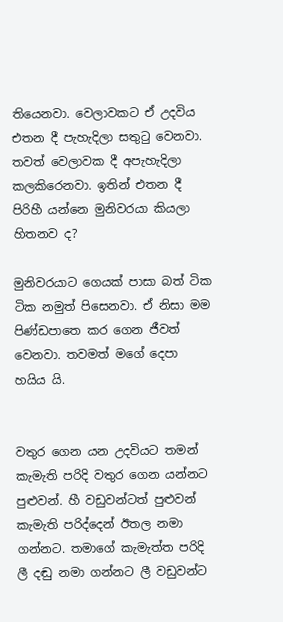තියෙනවා. වෙලාවකට ඒ උදවිය එතන දී පැහැදිලා සතුටු වෙනවා. තවත් වෙලාවක දී අපැහැදිලා කලකිරෙනවා. ඉතින් එතන දී පිරිහී යන්නෙ මුනිවරයා කියලා හිතනව ද?

මුනිවරයාට ගෙයක් පාසා බත් ටික ටික නමුත් පිසෙනවා. ඒ නිසා මම පිණ්ඩපාතෙ කර ගෙන ජීවත් වෙනවා. තවමත් මගේ දෙපා හයිය යි.


වතුර ගෙන යන උදවියට තමන් කැමැති පරිදි වතුර ගෙන යන්නට පුළුවන්. හී වඩුවන්ටත් පුළුවන් කැමැති පරිද්දෙන් ඊතල නමා ගන්නට. තමාගේ කැමැත්ත පරිදි ලී දඬු නමා ගන්නට ලී වඩුවන්ට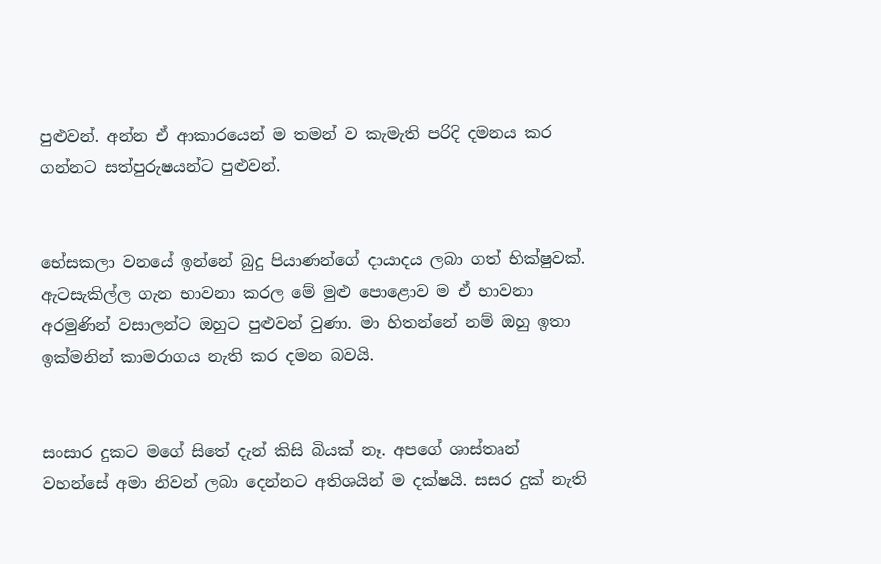පුළුවන්. අන්න ඒ ආකාරයෙන් ම තමන් ව කැමැති පරිදි දමනය කර ගන්නට සත්පුරුෂයන්ට පුළුවන්.


භේසකලා වනයේ ඉන්නේ බුදු පියාණන්ගේ දායාදය ලබා ගත් භික්ෂුවක්. ඇටසැකිල්ල ගැන භාවනා කරල මේ මුළු පොළොව ම ඒ භාවනා අරමුණින් වසාලන්ට ඔහුට පුළුවන් වුණා. මා හිතන්නේ නම් ඔහු ඉතා ඉක්මනින් කාමරාගය නැති කර දමන බවයි.


සංසාර දුකට මගේ සිතේ දැන් කිසි බියක් නෑ. අපගේ ශාස්තෘන් වහන්සේ අමා නිවන් ලබා දෙන්නට අතිශයින් ම දක්ෂයි. සසර දුක් නැති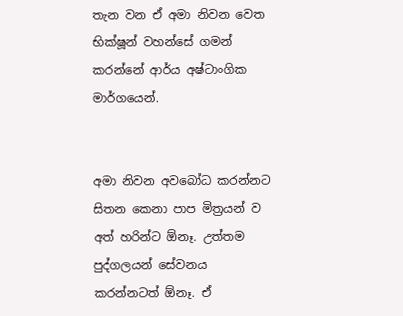තැන වන ඒ අමා නිවන වෙත භික්ෂූන් වහන්සේ ගමන් කරන්නේ ආර්ය අෂ්ටාංගික මාර්ගයෙන්.


අමා නිවන අවබෝධ කරන්නට සිතන කෙනා පාප මිත්‍රයන් ව අත් හරින්ට ඕනෑ. උත්තම පුද්ගලයන් සේවනය කරන්නටත් ඕනෑ. ඒ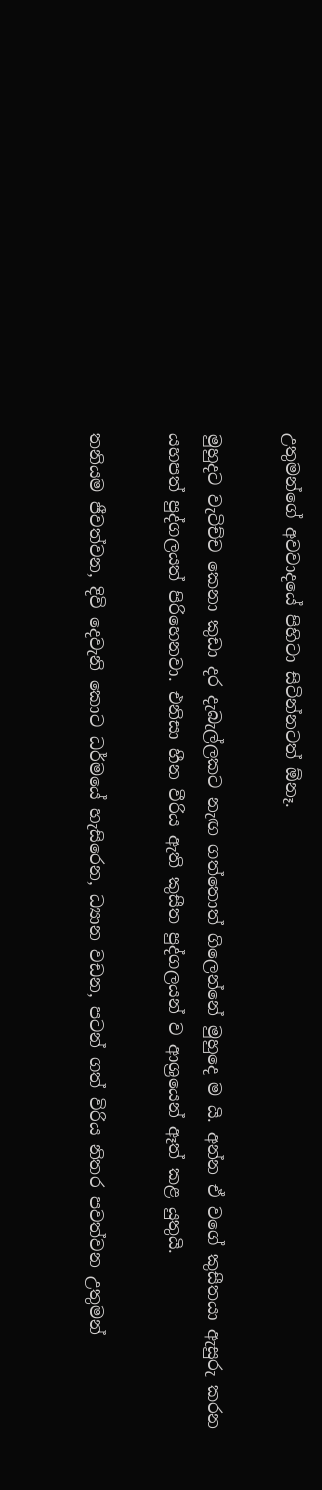උතුමන්ගේ අවවාදයේ පිහිටා සිටින්නටත් ඕනෑ.

මුහුදට වැටිච්ච කෙනා කුඩා දර දැබැල්ලකට නැඟ ගත්තොත් ගිලෙන්නේ මුහුදෙ ම යි. අන්න ඒ වගේ කුසීතයා ඇසුරු කරන යහපත් පුද්ගලයත් පිරිහෙනවා. එනිසා හීන වීරිය ඇති කුසීත පුද්ගලයන් ව ආශ්‍රයෙන් ඈත් කළ යුතුයි.

තනියම ජීවත්වන, දිවි දෙවැනි කොට ධර්මයේ හැසිරෙන, ධ්‍යාන වඩන, පටන් ගත් විරිය නිතර පවත්වන උතුමන්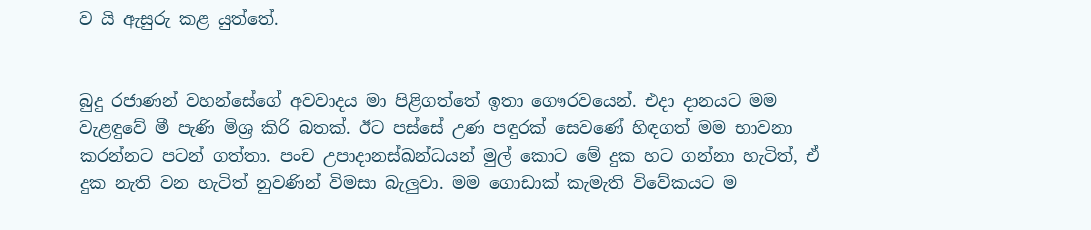ව යි ඇසුරු කළ යුත්තේ.


බුදු රජාණන් වහන්සේගේ අවවාදය මා පිළිගත්තේ ඉතා ගෞරවයෙන්. එදා දානයට මම වැළඳුවේ මී පැණි මිශ්‍ර කිරි බතක්. ඊට පස්සේ උණ පඳුරක් සෙවණේ හිඳගත් මම භාවනා කරන්නට පටන් ගත්තා. පංච උපාදානස්ඛන්ධයන් මුල් කොට මේ දුක හට ගන්නා හැටිත්, ඒ දුක නැති වන හැටිත් නුවණින් විමසා බැලුවා. මම ගොඩාක් කැමැති විවේකයට ම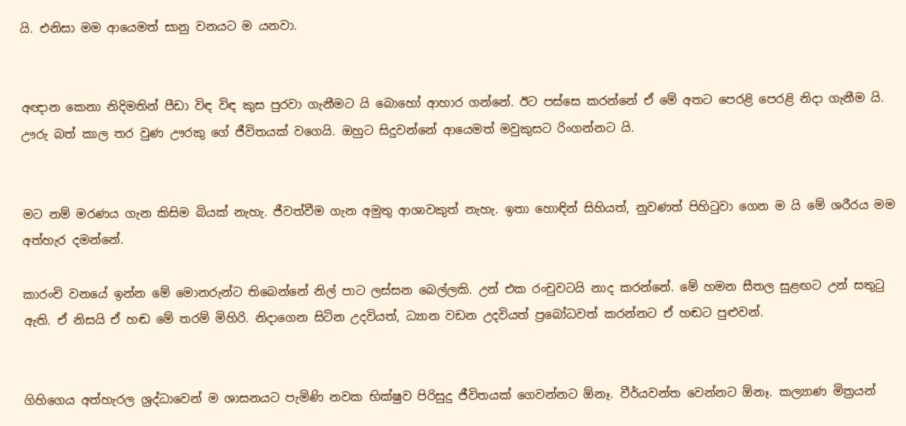යි. එනිසා මම ආයෙමත් සානු වනයට ම යනවා.


අඥාන කෙනා නිදිමතින් පීඩා විඳ විඳ කුස පුරවා ගැනීමට යි බොහෝ ආහාර ගන්නේ. ඊට පස්සෙ කරන්නේ ඒ මේ අතට පෙරළි පෙරළි නිදා ගැනීම යි. ඌරු බත් කාල තර වුණ ඌරකු ගේ ජීවිතයක් වගෙයි. ඔහුට සිදුවන්නේ ආයෙමත් මවුකුසට රිංගන්නට යි.


මට නම් මරණය ගැන කිසිම බියක් නැහැ. ජීවත්වීම ගැන අමුතු ආශාවකුත් නැහැ. ඉතා හොඳින් සිහියත්, නුවණත් පිහිටුවා ගෙන ම යි මේ ශරීරය මම අත්හැර දමන්නේ.

කාරංචි වනයේ ඉන්න මේ මොනරුන්ට තිබෙන්නේ නිල් පාට ලස්සන බෙල්ලකි. උන් එක රංචුවටයි නාද කරන්නේ. මේ හමන සීතල සුළඟට උන් සතුටු ඇති. ඒ නිසයි ඒ හඬ මේ තරම් මිහිරි. නිදාගෙන සිටින උදවියත්, ධ්‍යාන වඩන උදවියත් ප්‍රබෝධවත් කරන්නට ඒ හඬට පුළුවන්.


ගිහිගෙය අත්හැරල ශ්‍රද්ධාවෙන් ම ශාසනයට පැමිණි නවක භික්ෂුව පිරිසුදු ජීවිතයක් ගෙවන්නට ඕනෑ. වීර්යවන්ත වෙන්නට ඕනෑ. කල්‍යාණ මිත්‍රයන්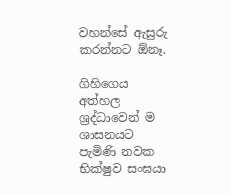වහන්සේ ඇසුරු කරන්නට ඕනෑ.

ගිහිගෙය අත්හල ශ්‍රද්ධාවෙන් ම ශාසනයට පැමිණි නවක භික්ෂුව සංඝයා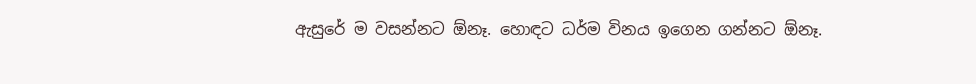ඇසුරේ ම වසන්නට ඕනෑ. හොඳට ධර්ම විනය ඉගෙන ගන්නට ඕනෑ.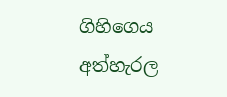ගිහිගෙය අත්හැරල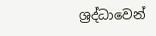ශ්‍රද්ධාවෙන්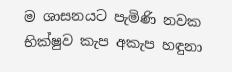ම ශාසනයට පැමිණි නවක භික්ෂුව කැප අකැප හඳුනා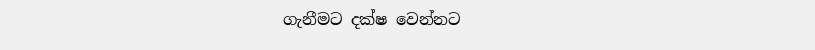ගැනීමට දක්ෂ වෙන්නට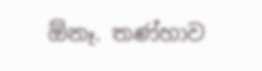ඕනෑ. තණ්හාව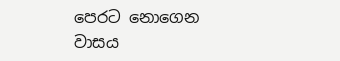පෙරට නොගෙන වාසය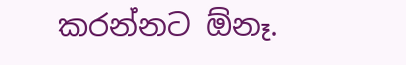කරන්නට ඕනෑ.